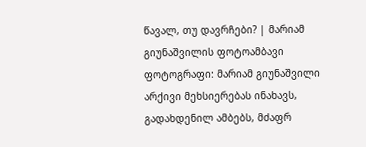წავალ, თუ დავრჩები? | მარიამ გიუნაშვილის ფოტოამბავი
ფოტოგრაფი: მარიამ გიუნაშვილი
არქივი მეხსიერებას ინახავს, გადახდენილ ამბებს, მძაფრ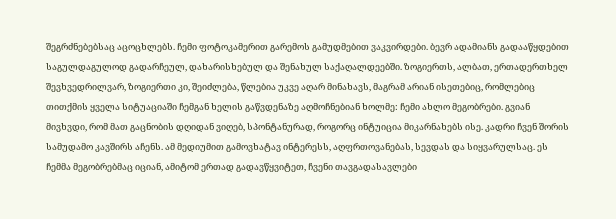შეგრძნებებსაც აცოცხლებს. ჩემი ფოტოკამერით გარემოს გამუდმებით ვაკვირდები. ბევრ ადამიანს გადააწყდებით საგულდაგულოდ გადარჩეულ, დახარისხებულ და შენახულ საქაღალდეებში. ზოგიერთს, ალბათ, ერთადერთხელ შევხვედრილვარ, ზოგიერთი კი, შეიძლება, წლებია უკვე აღარ მინახავს, მაგრამ არიან ისეთებიც, რომლებიც თითქმის ყველა სიტუაციაში ჩემგან ხელის გაწვდენაზე აღმოჩნებიან ხოლმე: ჩემი ახლო მეგობრები. გვიან მივხვდი, რომ მათ გაცნობის დღიდან ვიღებ, სპონტანურად, როგორც ინტუიცია მიკარნახებს ისე. კადრი ჩვენ შორის სამუდამო კავშირს აჩენს. ამ მედიუმით გამოვხატავ ინტერესს, აღფრთოვანებას, სევდას და სიყვარულსაც. ეს ჩემმა მეგობრებმაც იციან, ამიტომ ერთად გადავწყვიტეთ, ჩვენი თავგადასავლები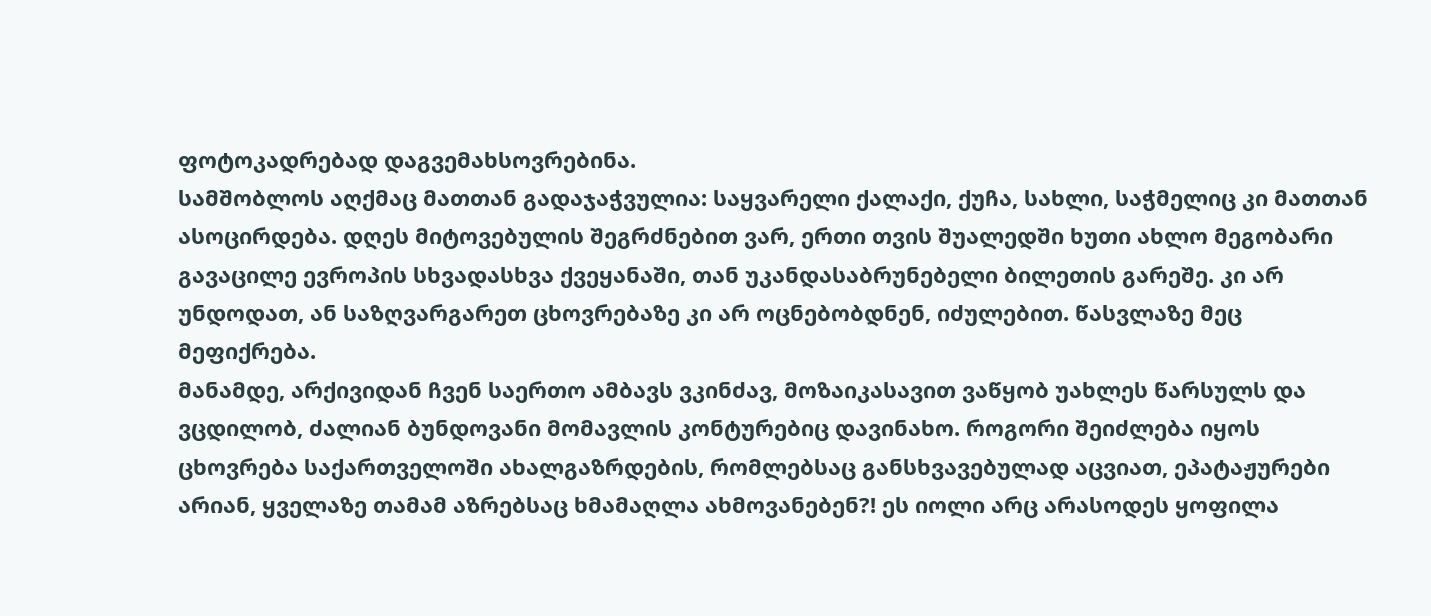ფოტოკადრებად დაგვემახსოვრებინა.
სამშობლოს აღქმაც მათთან გადაჯაჭვულია: საყვარელი ქალაქი, ქუჩა, სახლი, საჭმელიც კი მათთან ასოცირდება. დღეს მიტოვებულის შეგრძნებით ვარ, ერთი თვის შუალედში ხუთი ახლო მეგობარი გავაცილე ევროპის სხვადასხვა ქვეყანაში, თან უკანდასაბრუნებელი ბილეთის გარეშე. კი არ უნდოდათ, ან საზღვარგარეთ ცხოვრებაზე კი არ ოცნებობდნენ, იძულებით. წასვლაზე მეც მეფიქრება.
მანამდე, არქივიდან ჩვენ საერთო ამბავს ვკინძავ, მოზაიკასავით ვაწყობ უახლეს წარსულს და ვცდილობ, ძალიან ბუნდოვანი მომავლის კონტურებიც დავინახო. როგორი შეიძლება იყოს ცხოვრება საქართველოში ახალგაზრდების, რომლებსაც განსხვავებულად აცვიათ, ეპატაჟურები არიან, ყველაზე თამამ აზრებსაც ხმამაღლა ახმოვანებენ?! ეს იოლი არც არასოდეს ყოფილა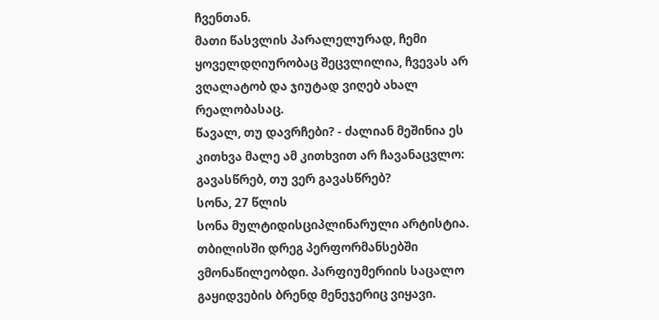ჩვენთან.
მათი წასვლის პარალელურად, ჩემი ყოველდღიურობაც შეცვლილია, ჩვევას არ ვღალატობ და ჯიუტად ვიღებ ახალ რეალობასაც.
წავალ, თუ დავრჩები? - ძალიან მეშინია ეს კითხვა მალე ამ კითხვით არ ჩავანაცვლო: გავასწრებ, თუ ვერ გავასწრებ?
სონა, 27 წლის
სონა მულტიდისციპლინარული არტისტია.
თბილისში დრეგ პერფორმანსებში ვმონაწილეობდი. პარფიუმერიის საცალო გაყიდვების ბრენდ მენეჯერიც ვიყავი.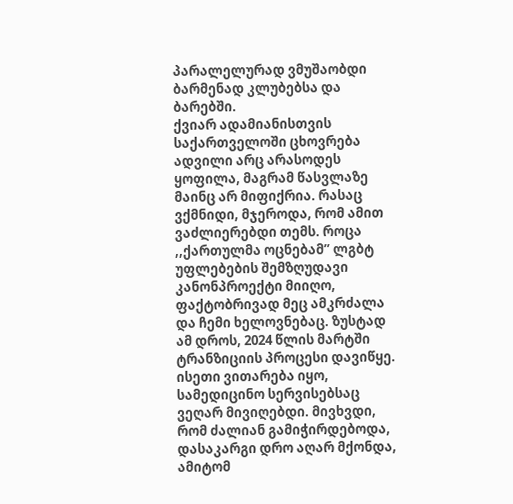პარალელურად ვმუშაობდი ბარმენად კლუბებსა და ბარებში.
ქვიარ ადამიანისთვის საქართველოში ცხოვრება ადვილი არც არასოდეს ყოფილა, მაგრამ წასვლაზე მაინც არ მიფიქრია. რასაც ვქმნიდი, მჯეროდა, რომ ამით ვაძლიერებდი თემს. როცა ,,ქართულმა ოცნებამ” ლგბტ უფლებების შემზღუდავი კანონპროექტი მიიღო, ფაქტობრივად მეც ამკრძალა და ჩემი ხელოვნებაც. ზუსტად ამ დროს, 2024 წლის მარტში ტრანზიციის პროცესი დავიწყე. ისეთი ვითარება იყო, სამედიცინო სერვისებსაც ვეღარ მივიღებდი. მივხვდი, რომ ძალიან გამიჭირდებოდა, დასაკარგი დრო აღარ მქონდა, ამიტომ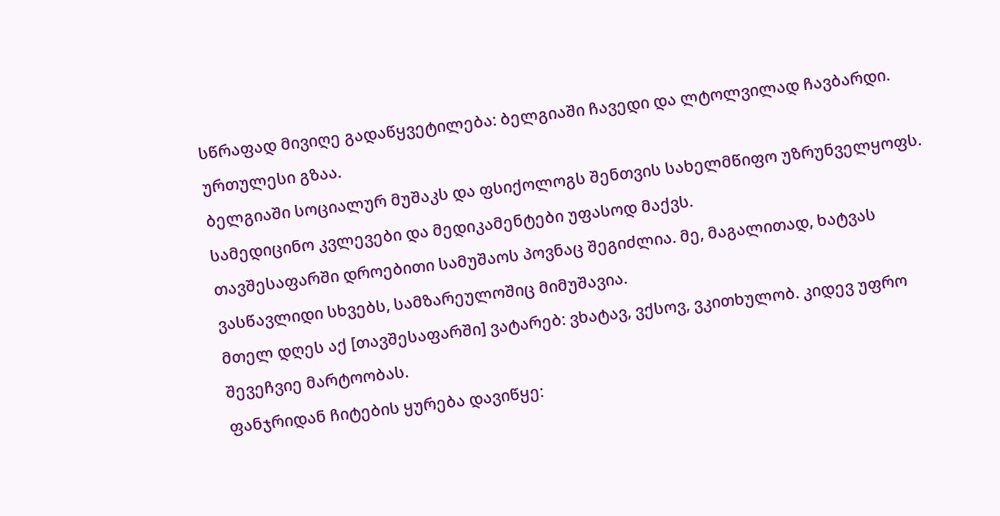სწრაფად მივიღე გადაწყვეტილება: ბელგიაში ჩავედი და ლტოლვილად ჩავბარდი. ურთულესი გზაა.
ბელგიაში სოციალურ მუშაკს და ფსიქოლოგს შენთვის სახელმწიფო უზრუნველყოფს. სამედიცინო კვლევები და მედიკამენტები უფასოდ მაქვს.
თავშესაფარში დროებითი სამუშაოს პოვნაც შეგიძლია. მე, მაგალითად, ხატვას ვასწავლიდი სხვებს, სამზარეულოშიც მიმუშავია.
მთელ დღეს აქ [თავშესაფარში] ვატარებ: ვხატავ, ვქსოვ, ვკითხულობ. კიდევ უფრო შევეჩვიე მარტოობას.
ფანჯრიდან ჩიტების ყურება დავიწყე: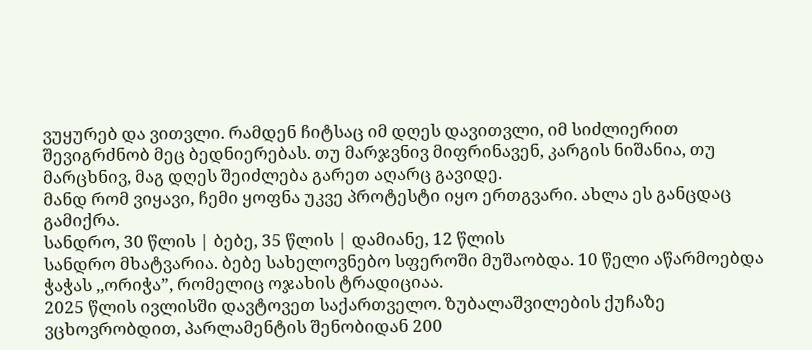ვუყურებ და ვითვლი. რამდენ ჩიტსაც იმ დღეს დავითვლი, იმ სიძლიერით შევიგრძნობ მეც ბედნიერებას. თუ მარჯვნივ მიფრინავენ, კარგის ნიშანია, თუ მარცხნივ, მაგ დღეს შეიძლება გარეთ აღარც გავიდე.
მანდ რომ ვიყავი, ჩემი ყოფნა უკვე პროტესტი იყო ერთგვარი. ახლა ეს განცდაც გამიქრა.
სანდრო, 30 წლის | ბებე, 35 წლის | დამიანე, 12 წლის
სანდრო მხატვარია. ბებე სახელოვნებო სფეროში მუშაობდა. 10 წელი აწარმოებდა ჭაჭას ,,ორიჭა”, რომელიც ოჯახის ტრადიციაა.
2025 წლის ივლისში დავტოვეთ საქართველო. ზუბალაშვილების ქუჩაზე ვცხოვრობდით, პარლამენტის შენობიდან 200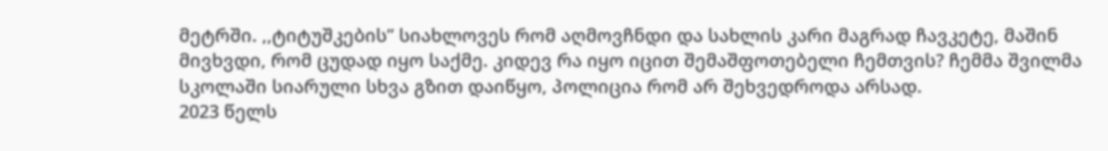მეტრში. ,,ტიტუშკების” სიახლოვეს რომ აღმოვჩნდი და სახლის კარი მაგრად ჩავკეტე, მაშინ მივხვდი, რომ ცუდად იყო საქმე. კიდევ რა იყო იცით შემაშფოთებელი ჩემთვის? ჩემმა შვილმა სკოლაში სიარული სხვა გზით დაიწყო, პოლიცია რომ არ შეხვედროდა არსად.
2023 წელს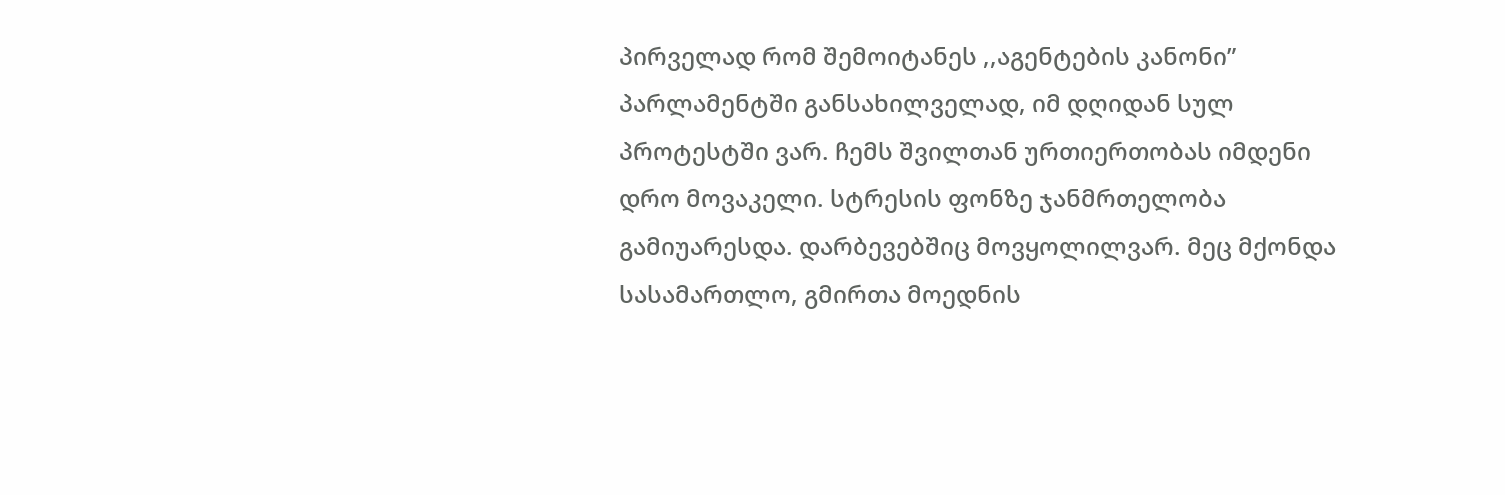პირველად რომ შემოიტანეს ,,აგენტების კანონი” პარლამენტში განსახილველად, იმ დღიდან სულ პროტესტში ვარ. ჩემს შვილთან ურთიერთობას იმდენი დრო მოვაკელი. სტრესის ფონზე ჯანმრთელობა გამიუარესდა. დარბევებშიც მოვყოლილვარ. მეც მქონდა სასამართლო, გმირთა მოედნის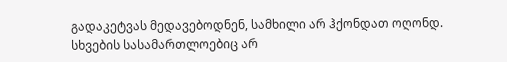გადაკეტვას მედავებოდნენ, სამხილი არ ჰქონდათ ოღონდ. სხვების სასამართლოებიც არ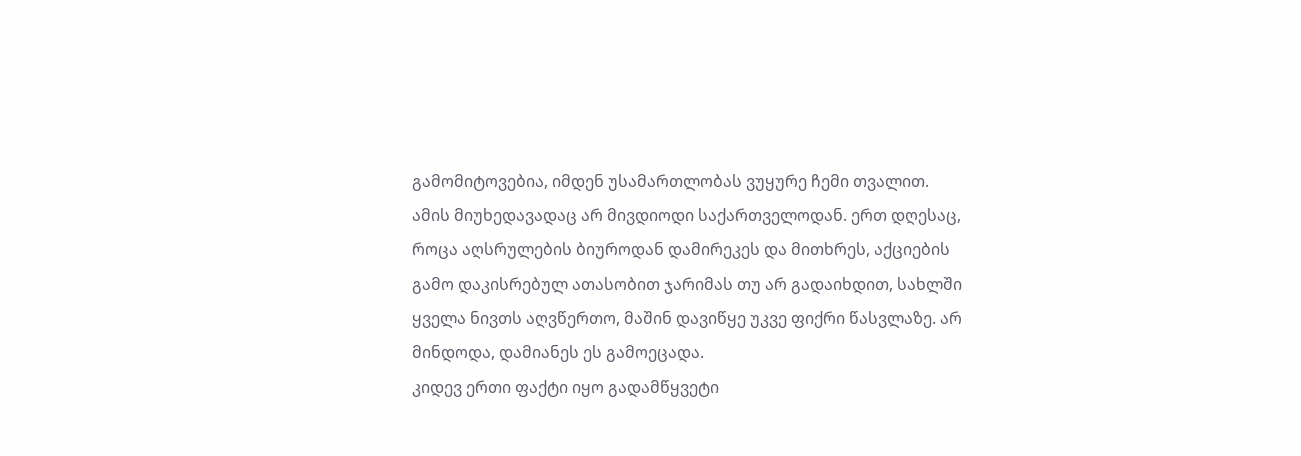გამომიტოვებია, იმდენ უსამართლობას ვუყურე ჩემი თვალით.
ამის მიუხედავადაც არ მივდიოდი საქართველოდან. ერთ დღესაც, როცა აღსრულების ბიუროდან დამირეკეს და მითხრეს, აქციების გამო დაკისრებულ ათასობით ჯარიმას თუ არ გადაიხდით, სახლში ყველა ნივთს აღვწერთო, მაშინ დავიწყე უკვე ფიქრი წასვლაზე. არ მინდოდა, დამიანეს ეს გამოეცადა.
კიდევ ერთი ფაქტი იყო გადამწყვეტი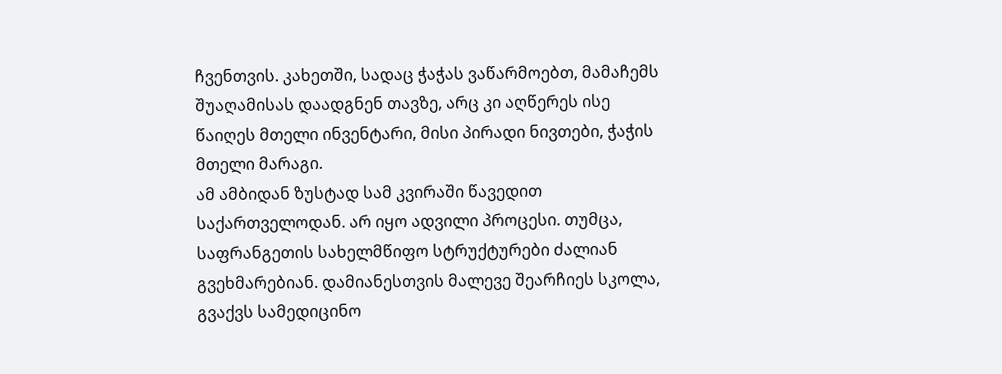ჩვენთვის. კახეთში, სადაც ჭაჭას ვაწარმოებთ, მამაჩემს შუაღამისას დაადგნენ თავზე, არც კი აღწერეს ისე წაიღეს მთელი ინვენტარი, მისი პირადი ნივთები, ჭაჭის მთელი მარაგი.
ამ ამბიდან ზუსტად სამ კვირაში წავედით საქართველოდან. არ იყო ადვილი პროცესი. თუმცა, საფრანგეთის სახელმწიფო სტრუქტურები ძალიან გვეხმარებიან. დამიანესთვის მალევე შეარჩიეს სკოლა, გვაქვს სამედიცინო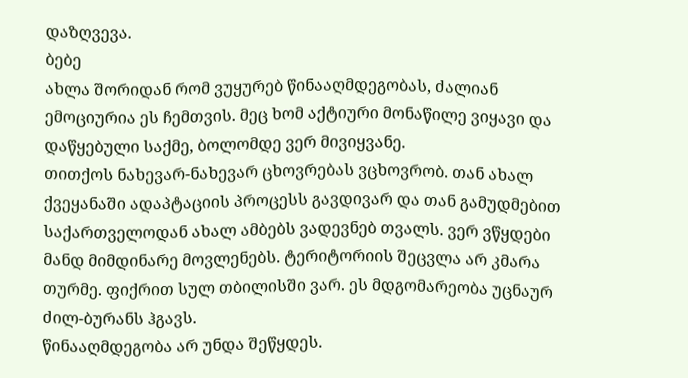დაზღვევა.
ბებე
ახლა შორიდან რომ ვუყურებ წინააღმდეგობას, ძალიან ემოციურია ეს ჩემთვის. მეც ხომ აქტიური მონაწილე ვიყავი და დაწყებული საქმე, ბოლომდე ვერ მივიყვანე.
თითქოს ნახევარ-ნახევარ ცხოვრებას ვცხოვრობ. თან ახალ ქვეყანაში ადაპტაციის პროცესს გავდივარ და თან გამუდმებით საქართველოდან ახალ ამბებს ვადევნებ თვალს. ვერ ვწყდები მანდ მიმდინარე მოვლენებს. ტერიტორიის შეცვლა არ კმარა თურმე. ფიქრით სულ თბილისში ვარ. ეს მდგომარეობა უცნაურ ძილ-ბურანს ჰგავს.
წინააღმდეგობა არ უნდა შეწყდეს.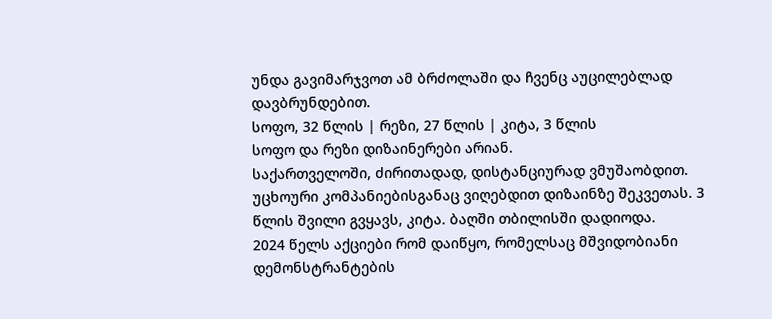უნდა გავიმარჯვოთ ამ ბრძოლაში და ჩვენც აუცილებლად დავბრუნდებით.
სოფო, 32 წლის | რეზი, 27 წლის | კიტა, 3 წლის
სოფო და რეზი დიზაინერები არიან.
საქართველოში, ძირითადად, დისტანციურად ვმუშაობდით. უცხოური კომპანიებისგანაც ვიღებდით დიზაინზე შეკვეთას. 3 წლის შვილი გვყავს, კიტა. ბაღში თბილისში დადიოდა.
2024 წელს აქციები რომ დაიწყო, რომელსაც მშვიდობიანი დემონსტრანტების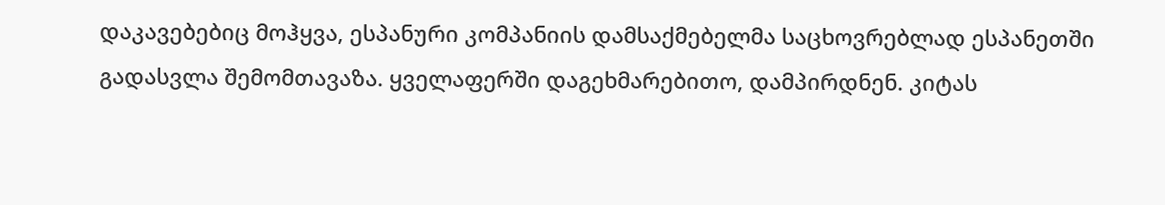დაკავებებიც მოჰყვა, ესპანური კომპანიის დამსაქმებელმა საცხოვრებლად ესპანეთში გადასვლა შემომთავაზა. ყველაფერში დაგეხმარებითო, დამპირდნენ. კიტას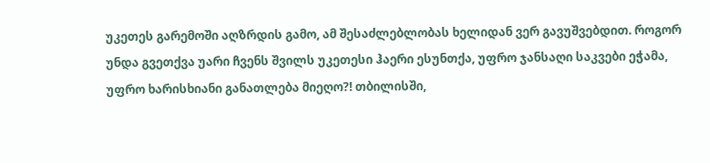უკეთეს გარემოში აღზრდის გამო, ამ შესაძლებლობას ხელიდან ვერ გავუშვებდით. როგორ უნდა გვეთქვა უარი ჩვენს შვილს უკეთესი ჰაერი ესუნთქა, უფრო ჯანსაღი საკვები ეჭამა, უფრო ხარისხიანი განათლება მიეღო?! თბილისში,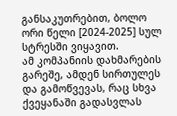განსაკუთრებით, ბოლო ორი წელი [2024-2025] სულ სტრესში ვიყავით.
ამ კომპანიის დახმარების გარეშე, ამდენ სირთულეს და გამოწვევას, რაც სხვა ქვეყანაში გადასვლას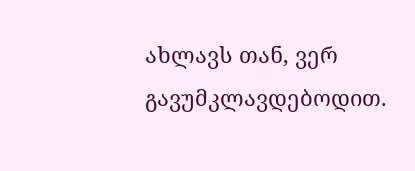ახლავს თან, ვერ გავუმკლავდებოდით.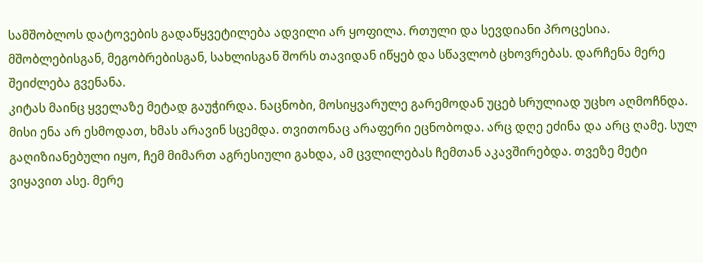სამშობლოს დატოვების გადაწყვეტილება ადვილი არ ყოფილა. რთული და სევდიანი პროცესია. მშობლებისგან, მეგობრებისგან, სახლისგან შორს თავიდან იწყებ და სწავლობ ცხოვრებას. დარჩენა მერე შეიძლება გვენანა.
კიტას მაინც ყველაზე მეტად გაუჭირდა. ნაცნობი, მოსიყვარულე გარემოდან უცებ სრულიად უცხო აღმოჩნდა. მისი ენა არ ესმოდათ, ხმას არავინ სცემდა. თვითონაც არაფერი ეცნობოდა. არც დღე ეძინა და არც ღამე. სულ გაღიზიანებული იყო, ჩემ მიმართ აგრესიული გახდა, ამ ცვლილებას ჩემთან აკავშირებდა. თვეზე მეტი ვიყავით ასე. მერე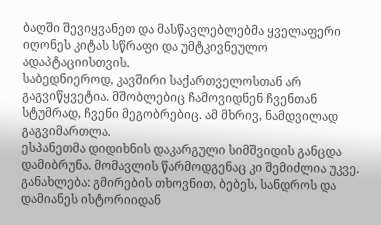ბაღში შევიყვანეთ და მასწავლებლებმა ყველაფერი იღონეს კიტას სწრაფი და უმტკივნეულო ადაპტაციისთვის.
საბედნიეროდ, კავშირი საქართველოსთან არ გაგვიწყვეტია. მშობლებიც ჩამოვიდნენ ჩვენთან სტუმრად, ჩვენი მეგობრებიც. ამ მხრივ, ნამდვილად გაგვიმართლა.
ესპანეთმა დიდიხნის დაკარგული სიმშვიდის განცდა დამიბრუნა. მომავლის წარმოდგენაც კი შემიძლია უკვე.
განახლება: გმირების თხოვნით, ბებეს, სანდროს და დამიანეს ისტორიიდან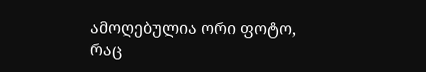ამოღებულია ორი ფოტო, რაც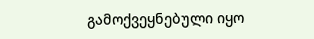გამოქვეყნებული იყო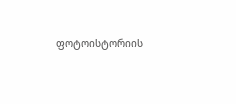ფოტოისტორიის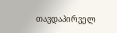თავდაპირველ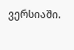ვერსიაში.